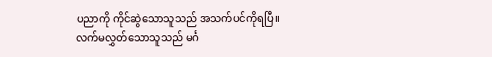ပညာကို ကိုင်ဆွဲသောသူသည် အသက်ပင်ကိုရပြီ။ လက်မလွှတ်သောသူသည် မင်္ဂ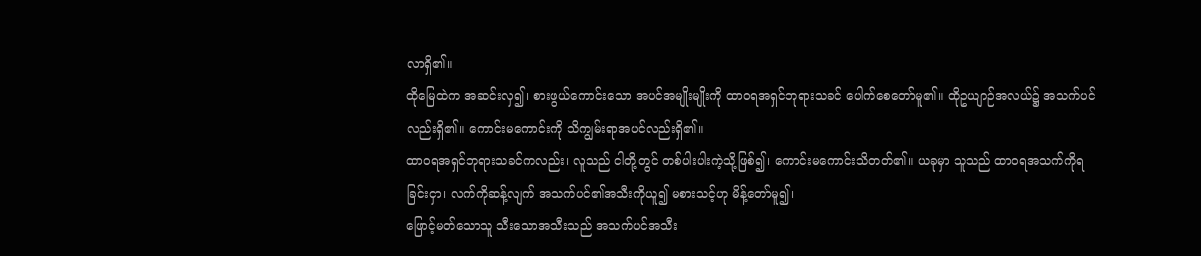လာရှိ၏။
ထိုမြေထဲက အဆင်းလှ၍၊ စားဖွယ်ကောင်းသော အပင်အမျိုးမျိုးကို ထာဝရအရှင်ဘုရားသခင် ပေါက်စေတော်မူ၏။ ထိုဥယျာဉ်အလယ်၌ အသက်ပင်လည်းရှိ၏။ ကောင်းမကောင်းကို သိကျွမ်းရာအပင်လည်းရှိ၏။
ထာဝရအရှင်ဘုရားသခင်ကလည်း၊ လူသည် ငါတို့တွင် တစ်ပါးပါးကဲ့သို့ဖြစ်၍၊ ကောင်းမကောင်းသိတတ်၏။ ယခုမှာ သူသည် ထာဝရအသက်ကိုရခြင်းငှာ၊ လက်ကိုဆန့်လျက် အသက်ပင်၏အသီးကိုယူ၍ မစားသင့်ဟု မိန့်တော်မူ၍၊
ဖြောင့်မတ်သောသူ သီးသောအသီးသည် အသက်ပင်အသီး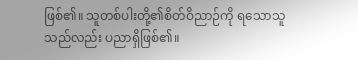ဖြစ်၏။ သူတစ်ပါးတို့၏စိတ်ဝိညာဉ်ကို ရသောသူသည်လည်း ပညာရှိဖြစ်၏။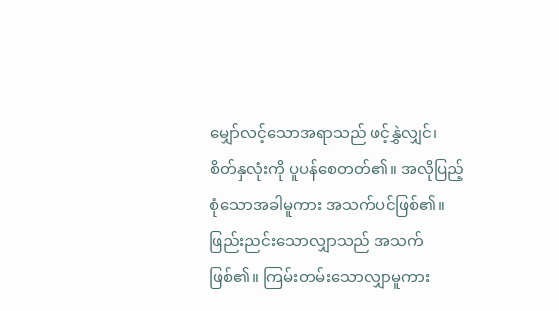မျှော်လင့်သောအရာသည် ဖင့်နွှဲလျှင်၊ စိတ်နှလုံးကို ပူပန်စေတတ်၏။ အလိုပြည့်စုံသောအခါမူကား အသက်ပင်ဖြစ်၏။
ဖြည်းညင်းသောလျှာသည် အသက်ဖြစ်၏။ ကြမ်းတမ်းသောလျှာမူကား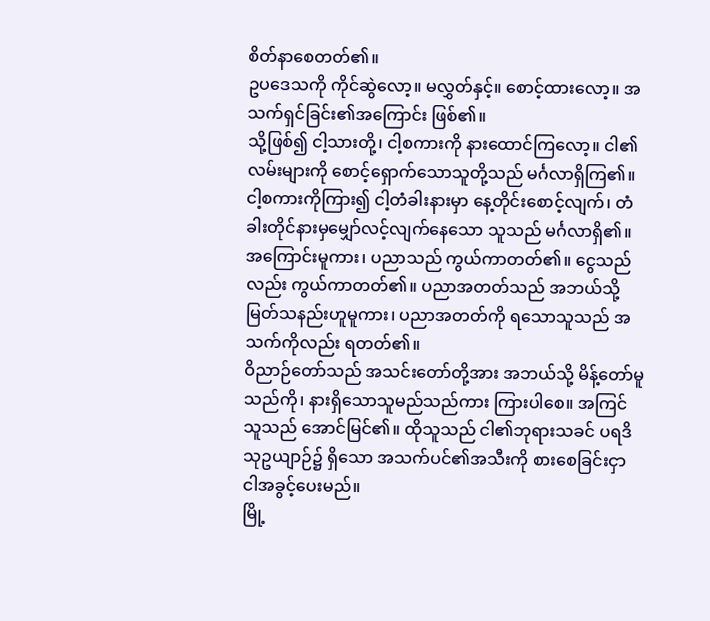စိတ်နာစေတတ်၏။
ဥပဒေသကို ကိုင်ဆွဲလော့။ မလွှတ်နှင့်။ စောင့်ထားလော့။ အသက်ရှင်ခြင်း၏အကြောင်း ဖြစ်၏။
သို့ဖြစ်၍ ငါ့သားတို့၊ ငါ့စကားကို နားထောင်ကြလော့။ ငါ၏လမ်းများကို စောင့်ရှောက်သောသူတို့သည် မင်္ဂလာရှိကြ၏။
ငါ့စကားကိုကြား၍ ငါ့တံခါးနားမှာ နေ့တိုင်းစောင့်လျက်၊ တံခါးတိုင်နားမှမျှော်လင့်လျက်နေသော သူသည် မင်္ဂလာရှိ၏။
အကြောင်းမူကား၊ ပညာသည် ကွယ်ကာတတ်၏။ ငွေသည်လည်း ကွယ်ကာတတ်၏။ ပညာအတတ်သည် အဘယ်သို့မြတ်သနည်းဟူမူကား၊ ပညာအတတ်ကို ရသောသူသည် အသက်ကိုလည်း ရတတ်၏။
ဝိညာဉ်တော်သည် အသင်းတော်တို့အား အဘယ်သို့ မိန့်တော်မူသည်ကို၊ နားရှိသောသူမည်သည်ကား ကြားပါစေ။ အကြင်သူသည် အောင်မြင်၏။ ထိုသူသည် ငါ၏ဘုရားသခင် ပရဒိသုဥယျာဉ်၌ ရှိသော အသက်ပင်၏အသီးကို စားစေခြင်းငှာ ငါအခွင့်ပေးမည်။
မြို့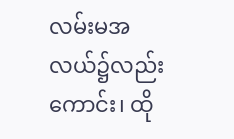လမ်းမအလယ်၌လည်းကောင်း၊ ထို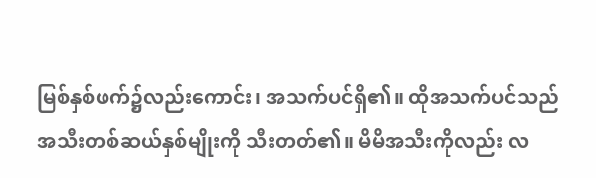မြစ်နှစ်ဖက်၌လည်းကောင်း၊ အသက်ပင်ရှိ၏။ ထိုအသက်ပင်သည် အသီးတစ်ဆယ်နှစ်မျိုးကို သီးတတ်၏။ မိမိအသီးကိုလည်း လ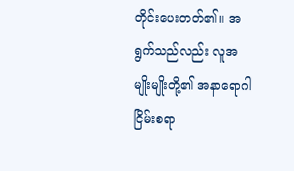တိုင်းပေးတတ်၏။ အရွက်သည်လည်း လူအမျိုးမျိုးတို့၏ အနာရောဂါငြိမ်းစရာ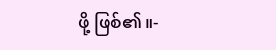ဖို့ ဖြစ်၏။-